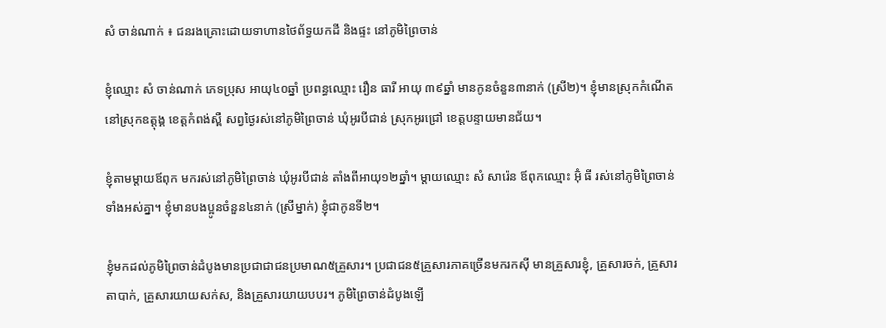សំ ចាន់ណាក់ ៖ ជនរងគ្រោះដោយទាហានថៃព័ទ្ធយកដី និងផ្ទះ នៅភូមិព្រៃចាន់

ខ្ញុំឈ្មោះ សំ ចាន់ណាក់ ភេទប្រុស អាយុ៤០ឆ្នាំ ប្រពន្ធឈ្មោះ រឿន ធារី អាយុ ៣៩ឆ្នាំ មានកូនចំនួន៣នាក់ (ស្រី២)។ ខ្ញុំមានស្រុកកំណើតនៅស្រុកឧត្តុង្គ ខេត្តកំពង់ស្ពឺ សព្វថ្ងៃរស់នៅភូមិព្រៃចាន់ ឃុំអូរបីជាន់ ស្រុកអូរជ្រៅ ខេត្តបន្ទាយមានជ័យ។

ខ្ញុំតាមម្តាយឪពុក មករស់នៅភូមិព្រៃចាន់ ឃុំអូរបីជាន់ តាំងពីអាយុ១២ឆ្នាំ។ ម្តាយឈ្មោះ សំ សារ៉េន ឪពុកឈ្មោះ អ៊ុំ ធី រស់នៅភូមិព្រៃចាន់ទាំងអស់គ្នា។ ខ្ញុំមានបងប្អូនចំនួន៤នាក់ (ស្រីម្នាក់) ខ្ញុំជាកូនទី២។

ខ្ញុំមកដល់ភូមិព្រៃចាន់ដំបូងមានប្រជាជាជនប្រមាណ៥គ្រួសារ។ ប្រជាជន៥គ្រួសារភាគច្រើនមករកស៊ី មានគ្រួសារខ្ញុំ, គ្រួសារចក់, គ្រួសារតាបាក់, គ្រួសារយាយសក់ស, និងគ្រួសារយាយបបរ។ ភូមិព្រៃចាន់ដំបូងឡើ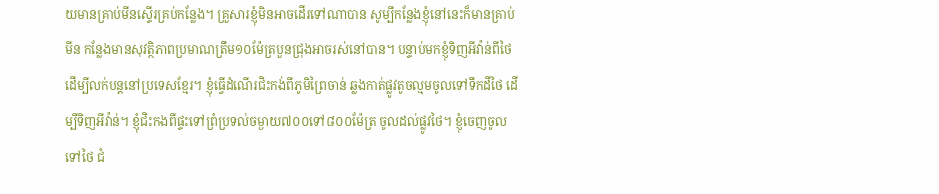យមានគ្រាប់មីនស្ទើរគ្រប់កន្លែង។ គ្រួសារខ្ញុំមិនអាចដើរទៅណាបាន សូម្បីកន្លែងខ្ញុំនៅនេះក៏មានគ្រាប់មីន កន្លែងមានសុវត្ថិភាពប្រមាណត្រឹម១០ម៉ែត្របួនជ្រុងអាចរស់នៅបាន។ បន្ទាប់មកខ្ញុំទិញអីវ៉ាន់ពីថៃ ដើម្បីលក់បន្តនៅប្រទេសខ្មែរ។ ខ្ញុំធ្វើដំណើរជិះកង់ពីភូមិព្រៃចាន់ ឆ្លងកាត់ផ្លូវតូចល្មមចូលទៅទឹកដីថៃ ដើម្បីទិញអីវ៉ាន់។ ខ្ញុំជិះកងពីផ្ទះទៅព្រំប្រទល់ចម្ងាយ៧០០ទៅ៨០០ម៉ែត្រ ចូលដល់ផ្លូវថៃ។ ខ្ញុំចេញចូលទៅថៃ ជំ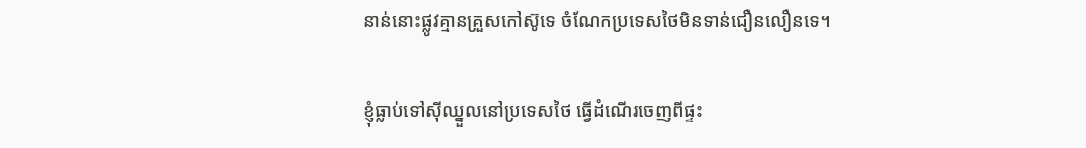នាន់នោះផ្លូវគ្មានគ្រួសកៅស៊ូទេ ចំណែកប្រទេសថៃមិនទាន់ជឿនលឿនទេ។

ខ្ញុំធ្លាប់ទៅស៊ីឈ្នួលនៅប្រទេសថៃ ធ្វើដំណើរចេញពីផ្ទះ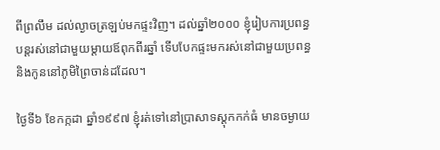ពីព្រលឹម ដល់ល្ងាចត្រឡប់មកផ្ទះវិញ។ ដល់ឆ្នាំ២០០០ ខ្ញុំរៀបការប្រពន្ធ បន្តរស់នៅជាមួយម្តាយឪពុកពីរឆ្នាំ ទើបបែកផ្ទះមករស់នៅជាមួយប្រពន្ធនិងកូននៅភូមិព្រៃចាន់ដដែល។

ថ្ងៃទី៦ ខែកក្កដា ឆ្នាំ១៩៩៧ ខ្ញុំរត់ទៅនៅប្រាសាទស្តុកកក់ធំ មានចម្ងាយ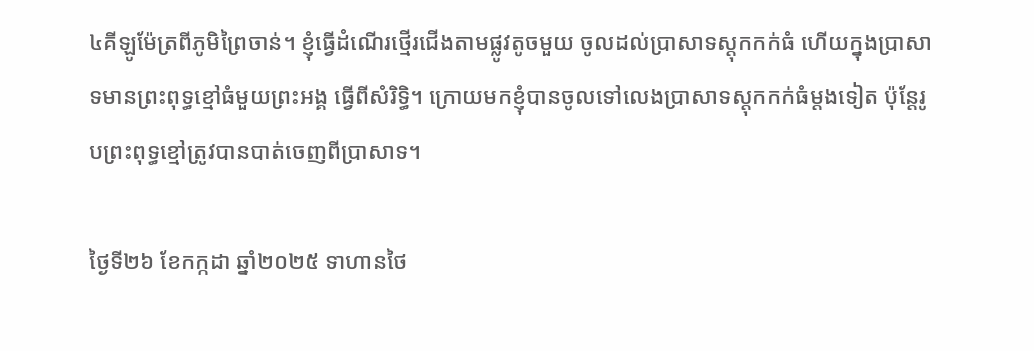៤គីឡូម៉ែត្រពីភូមិព្រៃចាន់។ ខ្ញុំធ្វើដំណើរថ្មើរជើងតាមផ្លូវតូចមួយ ចូលដល់ប្រាសាទស្តុកកក់ធំ ហើយក្នុងប្រាសាទមានព្រះពុទ្ធខ្មៅធំមួយព្រះអង្គ ធ្វើពីសំរិទ្ធិ។ ក្រោយមកខ្ញុំបានចូលទៅលេងប្រាសាទស្តុកកក់ធំម្តងទៀត ប៉ុន្តែរូបព្រះពុទ្ធខ្មៅត្រូវបានបាត់ចេញពីប្រាសាទ។

ថ្ងៃទី២៦ ខែកក្កដា ឆ្នាំ២០២៥ ទាហានថៃ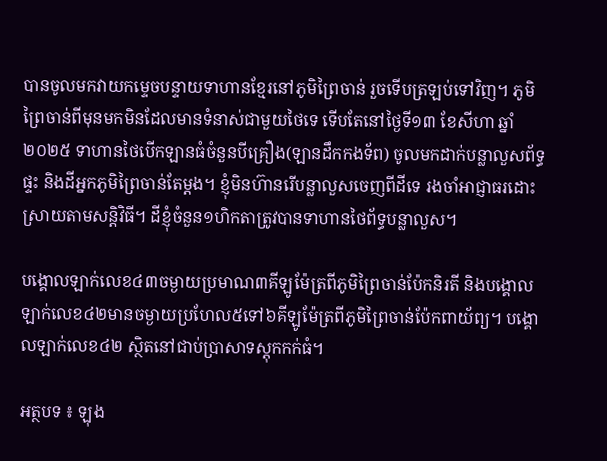បានចូលមកវាយកម្ទេចបន្ទាយទាហានខ្មែរនៅភូមិព្រៃចាន់ រួចទើបត្រឡប់ទៅវិញ។ ភូមិព្រៃចាន់ពីមុនមកមិនដែលមានទំនាស់ជាមួយថៃទេ ទើបតែនៅថ្ងៃទី១៣ ខែសីហា ឆ្នាំ២០២៥ ទាហានថៃបើកឡានធំចំនួនបីគ្រឿង(ឡានដឹកកងទ័ព) ចូលមកដាក់បន្លាលួសព័ទ្ធផ្ទះ និងដីអ្នកភូមិព្រៃចាន់តែម្តង។ ខ្ញុំមិនហ៊ានរើបន្លាលួសចេញពីដីទេ រងចាំអាជ្ញាធរដោះស្រាយតាមសន្តិវិធី។ ដីខ្ញុំចំនួន១ហិកតាត្រូវបានទាហានថៃព័ទ្ធបន្លាលួស។

បង្គោលឡាក់លេខ៤៣ចម្ងាយប្រមាណ៣គីឡូម៉ែត្រពីភូមិព្រៃចាន់ប៉ែកនិរតី និងបង្គោលឡាក់លេខ៤២មានចម្ងាយប្រហែល៥ទៅ៦គីឡូម៉ែត្រពីភូមិព្រៃចាន់ប៉ែកពាយ័ព្យ។ បង្គោលឡាក់លេខ៤២ ស្ថិតនៅជាប់ប្រាសាទស្តុកកក់ធំ។

អត្ថបទ ៖ ឡុង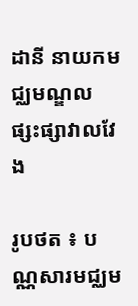ដានី នាយកមជ្ឈមណ្ឌលផ្សះផ្សាវាលវែង

រូបថត ៖ បណ្ណសារមជ្ឈម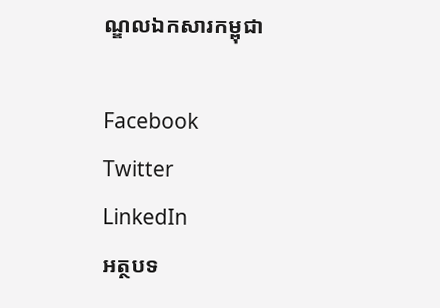ណ្ឌលឯកសារកម្ពុជា

Facebook
Twitter
LinkedIn
អត្ថបទ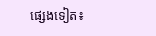ផ្សេងទៀត៖